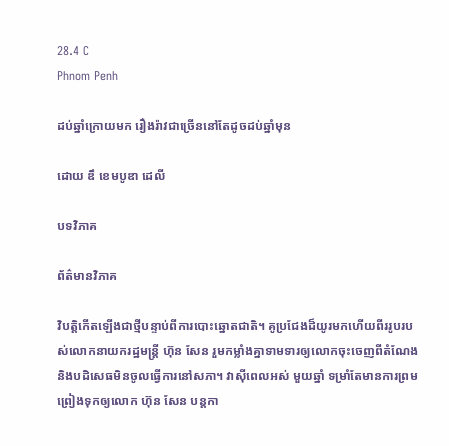28.4 C
Phnom Penh

ដប់ឆ្នាំក្រោយមក រឿងរ៉ាវជាច្រើននៅតែដូចដប់ឆ្នាំមុន

ដោយ ឌឹ ខេមបូឌា ដេលី

បទវិភាគ

ព័ត៌មានវិភាគ

វិបត្តិកើតឡើងជាថ្មីបន្ទាប់ពីការបោះឆ្នោតជាតិ។ គូប្រជែងដ៏យូរមកហើយពីររូបរបស់លោកនាយករដ្ឋមន្ត្រី ហ៊ុន សែន រួមកម្លាំងគ្នាទាមទារឲ្យលោកចុះចេញពីតំណែង និងបដិសេធមិនចូលធ្វើការនៅសភា។ វាស៊ីពេលអស់ មួយឆ្នាំ ទម្រាំតែមានការព្រមព្រៀងទុកឲ្យលោក ហ៊ុន សែន បន្តកា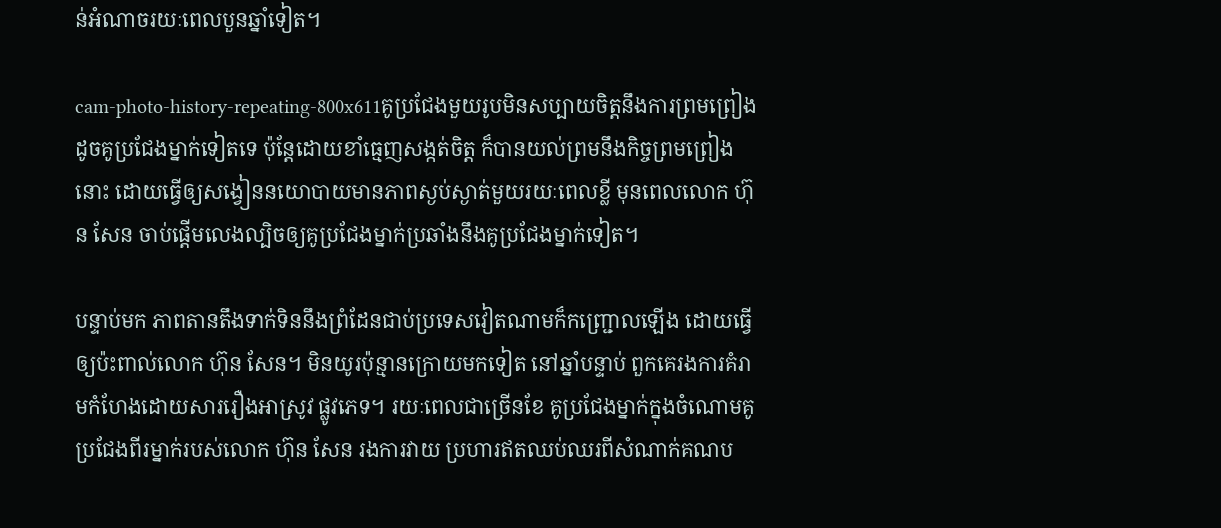ន់អំណាចរយៈពេលបួនឆ្នាំទៀត។

cam-photo-history-repeating-800x611គូប្រជែងមួយរូបមិនសប្បាយចិត្តនឹងការព្រមព្រៀងដូចគូប្រជែងម្នាក់ទៀតទេ ប៉ុន្តែដោយខាំធ្មេញសង្កត់ចិត្ត ក៏បានយល់ព្រមនឹងកិច្ចព្រមព្រៀងនោះ ដោយធ្វើឲ្យសង្វៀននយោបាយមានភាពស្ងប់ស្ងាត់មួយរយៈពេលខ្លី មុនពេលលោក ហ៊ុន សែន ចាប់ផ្តើមលេងល្បិចឲ្យគូប្រជែងម្នាក់ប្រឆាំងនឹងគូប្រជែងម្នាក់ទៀត។

បន្ទាប់មក ភាពតានតឹងទាក់ទិននឹងព្រំដែនជាប់ប្រទេសវៀតណាមក៏កញ្ជ្រោលឡើង ដោយធ្វើឲ្យប៉ះពាល់លោក ហ៊ុន សែន។ មិនយូរប៉ុន្មានក្រោយមកទៀត នៅឆ្នាំបន្ទាប់ ពួកគេរងការគំរាមកំហែងដោយសាររឿងអាស្រូវ ផ្លូវភេទ។ រយៈពេលជាច្រើនខែ គូប្រជែងម្នាក់ក្នុងចំណោមគូប្រជែងពីរម្នាក់របស់លោក ហ៊ុន សែន រងការវាយ ប្រហារឥតឈប់ឈរពីសំណាក់គណប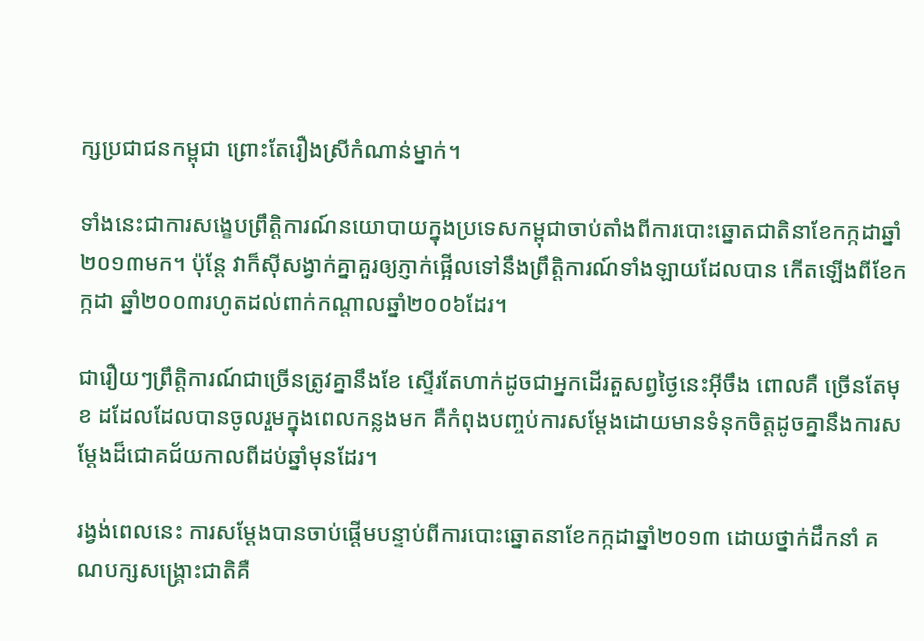ក្សប្រជាជនកម្ពុជា ព្រោះតែរឿងស្រីកំណាន់ម្នាក់។

ទាំងនេះជាការសង្ខេបព្រឹត្តិការណ៍នយោបាយក្នុងប្រទេសកម្ពុជាចាប់តាំងពីការបោះឆ្នោតជាតិនាខែកក្កដាឆ្នាំ២០១៣មក។ ប៉ុន្តែ វាក៏ស៊ីសង្វាក់គ្នាគួរឲ្យភ្ញាក់ផ្អើលទៅនឹងព្រឹត្តិការណ៍ទាំងឡាយដែលបាន កើតឡើងពីខែកក្កដា ឆ្នាំ២០០៣រហូតដល់ពាក់កណ្តាលឆ្នាំ២០០៦ដែរ។

ជារឿយៗព្រឹត្តិការណ៍ជាច្រើនត្រូវគ្នានឹងខែ ស្ទើរតែហាក់ដូចជាអ្នកដើរតួសព្វថ្ងៃនេះអ៊ីចឹង ពោលគឺ ច្រើនតែមុខ ដដែលដែលបានចូលរួមក្នុងពេលកន្លងមក គឺកំពុងបញ្ចប់ការសម្ដែងដោយមានទំនុកចិត្តដូចគ្នានឹងការសម្តែងដ៏ជោគជ័យកាលពីដប់ឆ្នាំមុនដែរ។

រង្វង់ពេលនេះ ការសម្តែងបានចាប់ផ្តើមបន្ទាប់ពីការបោះឆ្នោតនាខែកក្កដាឆ្នាំ២០១៣ ដោយថ្នាក់ដឹកនាំ គណបក្សសង្គ្រោះជាតិគឺ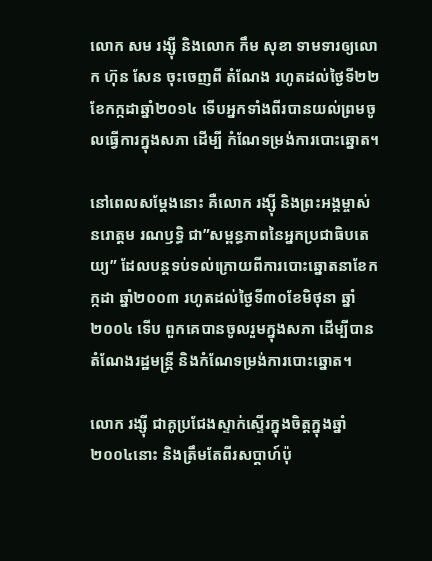លោក សម រង្ស៊ី និងលោក កឹម សុខា ទាមទារឲ្យលោក ហ៊ុន សែន ចុះចេញពី តំណែង រហូតដល់ថ្ងៃទី២២ ខែកក្កដាឆ្នាំ២០១៤ ទើបអ្នកទាំងពីរបានយល់ព្រមចូលធ្វើការក្នុងសភា ដើម្បី កំណែទម្រង់ការបោះឆ្នោត។

នៅពេលសម្តែងនោះ គឺលោក រង្ស៊ី និងព្រះអង្គម្ចាស់ នរោត្តម រណឫទ្ធិ ជា”សម្ពន្ធភាពនៃអ្នកប្រជាធិបតេយ្យ” ដែលបន្តទប់ទល់ក្រោយពីការបោះឆ្នោតនាខែកក្កដា ឆ្នាំ២០០៣ រហូតដល់ថ្ងៃទី៣០ខែមិថុនា ឆ្នាំ២០០៤ ទើប ពួកគេបានចូលរួមក្នុងសភា ដើម្បីបានតំណែងរដ្ឋមន្ត្រី និងកំណែទម្រង់ការបោះឆ្នោត។

លោក រង្ស៊ី ជាគូប្រជែងស្ទាក់ស្ទើរក្នុងចិត្តក្នុងឆ្នាំ២០០៤នោះ និងត្រឹមតែពីរសប្តាហ៍ប៉ុ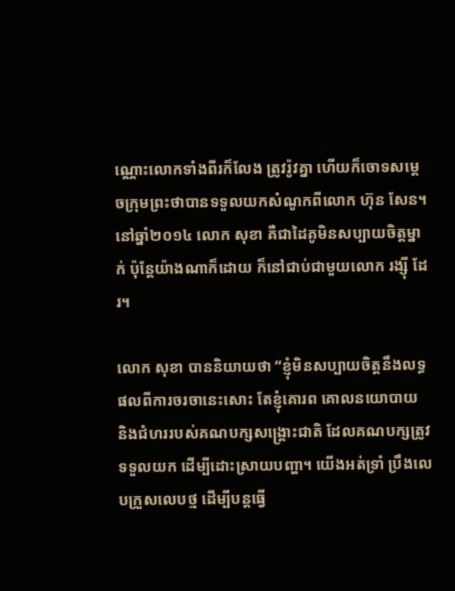ណ្ណោះលោកទាំងពីរក៏លែង ត្រូវរ៉ូវគ្នា ហើយក៏ចោទសម្តេចក្រុមព្រះថាបានទទួលយកសំណូកពីលោក ហ៊ុន សែន។ នៅឆ្នាំ២០១៤ លោក សុខា គឺជាដៃគូមិនសប្បាយចិត្តម្នាក់ ប៉ុន្តែយ៉ាងណាក៏ដោយ ក៏នៅជាប់ជាមួយលោក រង្ស៊ី ដែរ។

លោក សុខា បាននិយាយថា “ខ្ញុំមិនសប្បាយចិត្តនឹងលទ្ធផលពីការចរចានេះសោះ តែខ្ញុំគោរព គោលនយោបាយ និងជំហររបស់គណបក្សសង្គ្រោះជាតិ ដែលគណបក្សត្រូវទទួលយក ដើម្បីដោះស្រាយបញ្ហា។ យើងអត់ទ្រាំ ប្រឹងលេបក្រួសលេបថ្ម ដើម្បីបន្តធ្វើ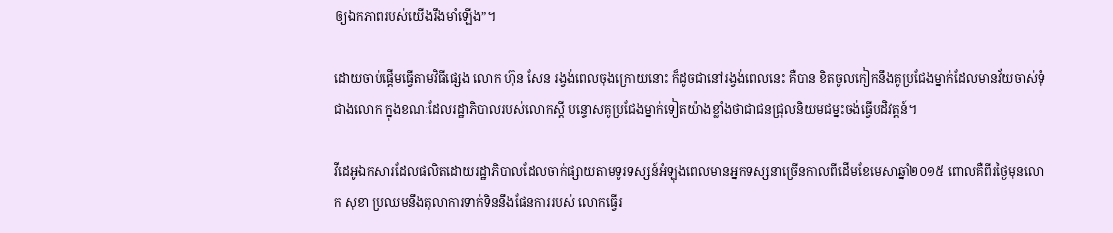ឲ្យឯកភាពរបស់យើងរឹងមាំឡើង”។

ដោយចាប់ផ្តើមធ្វើតាមវិធីផ្សេង លោក ហ៊ុន សែន រង្វង់ពេលចុងក្រោយនោះ ក៏ដូចជានៅរង្វង់ពេលនេះ គឺបាន ខិតចូលកៀកនឹងគូប្រជែងម្នាក់ដែលមានវ័យចាស់ទុំជាងលោក ក្នុងខណៈដែលរដ្ឋាភិបាលរបស់លោកស្តី បន្ទោសគូប្រជែងម្នាក់ទៀតយ៉ាងខ្លាំងថាជាជនជ្រុលនិយមជម្នះចង់ធ្វើបដិវត្តន៍។

វីដេអូឯកសារដែលផលិតដោយរដ្ឋាភិបាលដែលចាក់ផ្សាយតាមទូរទស្សន៍អំឡុងពេលមានអ្នកទស្សនាច្រើនកាលពីដើមខែមេសាឆ្នាំ២០១៥ ពោលគឺពីរថ្ងៃមុនលោក សុខា ប្រឈមនឹងតុលាការទាក់ទិននឹងផែនការរបស់ លោកធ្វើរ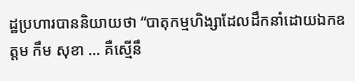ដ្ឋប្រហារបាននិយាយថា “បាតុកម្មហិង្សាដែលដឹកនាំដោយឯកឧត្តម កឹម សុខា … គឺស្មើនឹ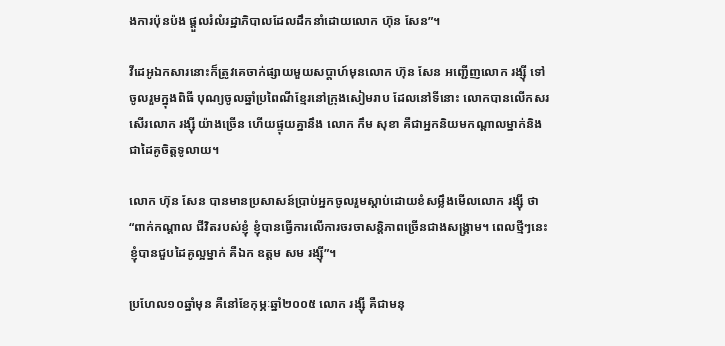ងការប៉ុនប៉ង ផ្តួលរំលំរដ្ឋាភិបាលដែលដឹកនាំដោយលោក ហ៊ុន សែន”។

វីដេអូឯកសារនោះក៏ត្រូវគេចាក់ផ្សាយមួយសប្តាហ៍មុនលោក ហ៊ុន សែន អញ្ជើញលោក រង្ស៊ី ទៅចូលរួមក្នុងពិធី បុណ្យចូលឆ្នាំប្រពៃណីខ្មែរនៅក្រុងសៀមរាប ដែលនៅទីនោះ លោកបានលើកសរសើរលោក រង្ស៊ី យ៉ាងច្រើន ហើយផ្ទុយគ្នានឹង លោក កឹម សុខា គឺជាអ្នកនិយមកណ្តាលម្នាក់និងជាដៃគូចិត្តទូលាយ។

លោក ហ៊ុន សែន បានមានប្រសាសន៍ប្រាប់អ្នកចូលរួមស្តាប់ដោយខំសម្លឹងមើលលោក រង្ស៊ី ថា “ពាក់កណ្តាល ជីវិតរបស់ខ្ញុំ ខ្ញុំបានធ្វើការលើការចរចាសន្តិភាពច្រើនជាងសង្គ្រាម។ ពេលថ្មីៗនេះ ខ្ញុំបានជួបដៃគូល្អម្នាក់ គឺឯក ឧត្តម សម រង្ស៊ី”។

ប្រហែល១០ឆ្នាំមុន គឺនៅខែកុម្ភៈឆ្នាំ២០០៥ លោក រង្ស៊ី គឺជាមនុ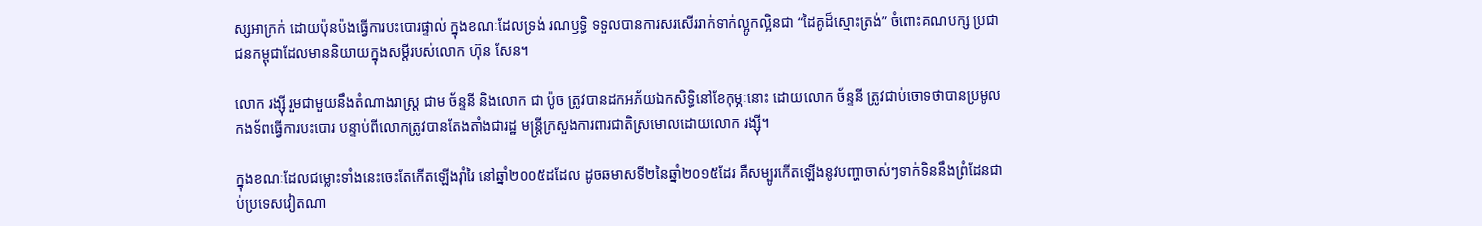ស្សអាក្រក់ ដោយប៉ុនប៉ងធ្វើការបះបោរផ្ទាល់ ក្នុងខណៈដែលទ្រង់ រណឫទ្ធិ ទទួលបានការសរសើររាក់ទាក់ល្អូកល្អិនជា “ដៃគូដ៏ស្មោះត្រង់” ចំពោះគណបក្ស ប្រជាជនកម្ពុជាដែលមាននិយាយក្នុងសម្តីរបស់លោក ហ៊ុន សែន។

លោក រង្ស៊ី រួមជាមួយនឹងតំណាងរាស្ត្រ ជាម ច័ន្ទនី និងលោក ជា ប៉ូច ត្រូវបានដកអភ័យឯកសិទ្ធិនៅខែកុម្ភៈនោះ ដោយលោក ច័ន្ទនី ត្រូវជាប់ចោទថាបានប្រមូលកងទ័ពធ្វើការបះបោរ បន្ទាប់ពីលោកត្រូវបានតែងតាំងជារដ្ឋ មន្ត្រីក្រសួងការពារជាតិស្រមោលដោយលោក រង្ស៊ី។

ក្នុងខណៈដែលជម្លោះទាំងនេះចេះតែកើតឡើងរ៉ាំរៃ នៅឆ្នាំ២០០៥ដដែល ដូចឆមាសទី២នៃឆ្នាំ២០១៥ដែរ គឺសម្បូរកើតឡើងនូវបញ្ហាចាស់ៗទាក់ទិននឹងព្រំដែនជាប់ប្រទេសវៀតណា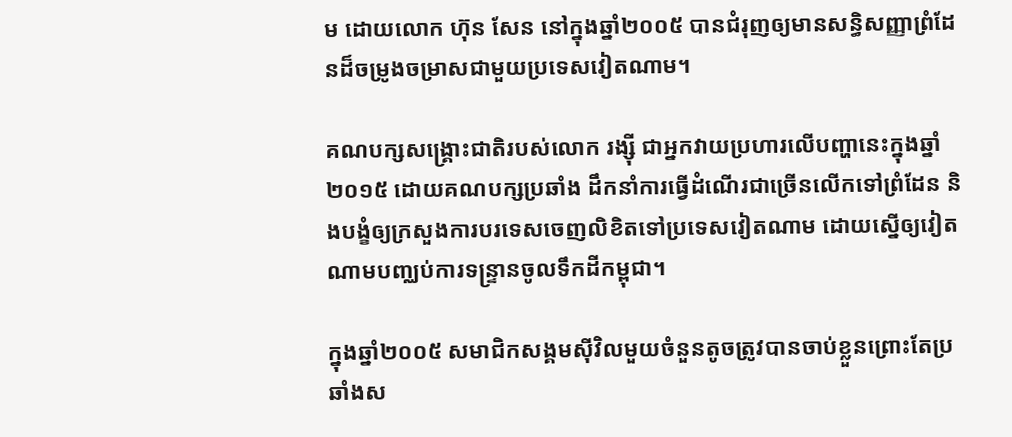ម ដោយលោក ហ៊ុន សែន នៅក្នុងឆ្នាំ២០០៥ បានជំរុញឲ្យមានសន្ធិសញ្ញាព្រំដែនដ៏ចម្រូងចម្រាសជាមួយប្រទេសវៀតណាម។

គណបក្សសង្គ្រោះជាតិរបស់លោក រង្ស៊ី ជាអ្នកវាយប្រហារលើបញ្ហានេះក្នុងឆ្នាំ២០១៥ ដោយគណបក្សប្រឆាំង ដឹកនាំការធ្វើដំណើរជាច្រើនលើកទៅព្រំដែន និងបង្ខំឲ្យក្រសួងការបរទេសចេញលិខិតទៅប្រទេសវៀតណាម ដោយស្នើឲ្យវៀតណាមបញ្ឈប់ការទន្ទ្រានចូលទឹកដីកម្ពុជា។

ក្នុងឆ្នាំ២០០៥ សមាជិកសង្គមស៊ីវិលមួយចំនួនតូចត្រូវបានចាប់ខ្លួនព្រោះតែប្រឆាំងស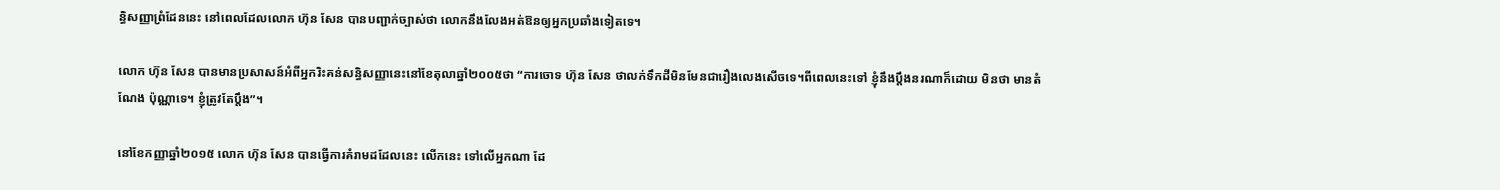ន្ធិសញ្ញាព្រំដែននេះ នៅពេលដែលលោក ហ៊ុន សែន បានបញ្ជាក់ច្បាស់ថា លោកនឹងលែងអត់ឱនឲ្យអ្នកប្រឆាំងទៀតទេ។

លោក ហ៊ុន សែន បានមានប្រសាសន៍អំពីអ្នករិះគន់សន្ធិសញ្ញានេះនៅខែតុលាឆ្នាំ២០០៥ថា “ការចោទ ហ៊ុន សែន ថាលក់ទឹកដីមិនមែនជារឿងលេងសើចទេ។ពីពេលនេះទៅ ខ្ញុំនឹងប្តឹងនរណាក៏ដោយ មិនថា មានតំណែង ប៉ុណ្ណាទេ។ ខ្ញុំត្រូវតែប្តឹង”។

នៅខែកញ្ញាឆ្នាំ២០១៥ លោក ហ៊ុន សែន បានធ្វើការគំរាមដដែលនេះ លើកនេះ ទៅលើអ្នកណា ដែ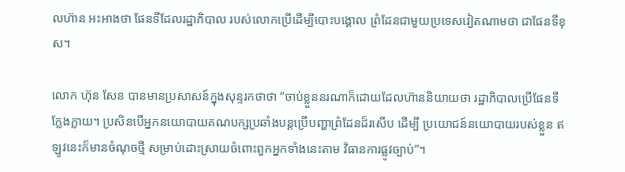លហ៊ាន អះអាងថា ផែនទីដែលរដ្ឋាភិបាល របស់លោកប្រើដើម្បីបោះបង្គោល ព្រំដែនជាមួយប្រទេសវៀតណាមថា ជាផែនទីខុស។

លោក ហ៊ុន សែន បានមានប្រសាសន៍ក្នុងសុន្ទរកថាថា “ចាប់ខ្លួននរណាក៏ដោយដែលហ៊ាននិយាយថា រដ្ឋាភិបាលប្រើផែនទីក្លែងក្លាយ។ ប្រសិនបើអ្នកនយោបាយគណបក្សប្រឆាំងបន្តប្រើបញ្ហាព្រំដែនដ៏រសើប ដើម្បី ប្រយោជន៍នយោបាយរបស់ខ្លួន ឥឡូវនេះក៏មានចំណុចថ្មី សម្រាប់ដោះស្រាយចំពោះពួកអ្នកទាំងនេះតាម វិធានការផ្លូវច្បាប់”។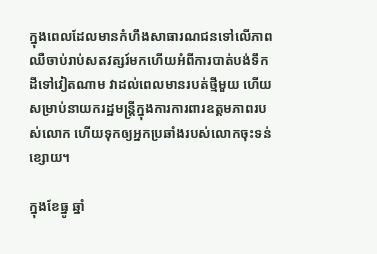ក្នុងពេលដែលមានកំហឹងសាធារណជនទៅលើភាពឈឺចាប់រាប់សតវត្សរ៍មកហើយអំពីការបាត់បង់ទឹកដីទៅវៀតណាម វាដល់ពេលមានរបត់ថ្មីមួយ ហើយសម្រាប់នាយករដ្ឋមន្ត្រីក្នុងការការពារឧត្តមភាពរបស់លោក ហើយទុកឲ្យអ្នកប្រឆាំងរបស់លោកចុះទន់ខ្សោយ។

ក្នុងខែធ្នូ ឆ្នាំ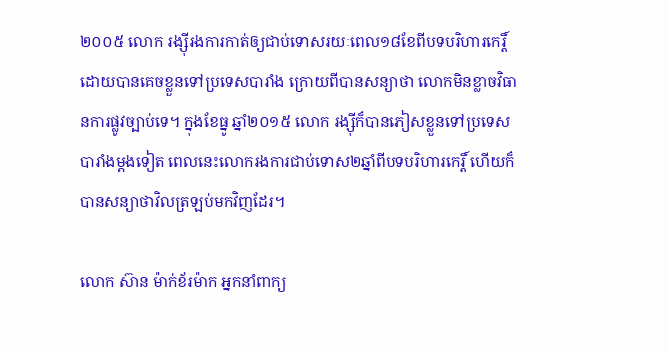២០០៥ លោក រង្ស៊ីរងការកាត់ឲ្យជាប់ទោសរយៈពេល១៨ខែពីបទបរិហារកេរ្តិ៍ ដោយបានគេចខ្លួនទៅប្រទេសបារាំង ក្រោយពីបានសន្យាថា លោកមិនខ្លាចវិធានការផ្លូវច្បាប់ទេ។ ក្នុងខែធ្នូ ឆ្នាំ២០១៥ លោក រង្ស៊ីក៏បានភៀសខ្លួនទៅប្រទេសបារាំងម្តងទៀត ពេលនេះលោករងការជាប់ទោស២ឆ្នាំពីបទបរិហារកេរ្តិ៍ ហើយក៏បានសន្យាថាវិលត្រឡប់មកវិញដែរ។

លោក ស៊ាន ម៉ាក់ខ័រម៉ាក អ្នកនាំពាក្យ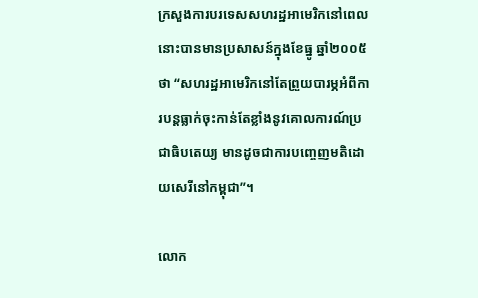ក្រសួងការបរទេសសហរដ្ឋអាមេរិកនៅពេលនោះបានមានប្រសាសន៍ក្នុងខែធ្នូ ឆ្នាំ២០០៥ថា “សហរដ្ឋអាមេរិកនៅតែព្រួយបារម្ភអំពីការបន្តធ្លាក់ចុះកាន់តែខ្លាំងនូវគោលការណ៍ប្រជាធិបតេយ្យ មានដូចជាការបញ្ចេញមតិដោយសេរីនៅកម្ពុជា”។

លោក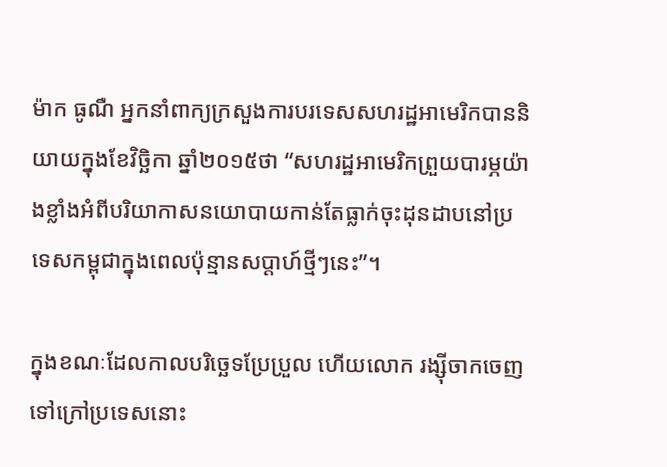ម៉ាក ធូណឺ អ្នកនាំពាក្យក្រសួងការបរទេសសហរដ្ឋអាមេរិកបាននិយាយក្នុងខែវិច្ឆិកា ឆ្នាំ២០១៥ថា “សហរដ្ឋអាមេរិកព្រួយបារម្ភយ៉ាងខ្លាំងអំពីបរិយាកាសនយោបាយកាន់តែធ្លាក់ចុះដុនដាបនៅប្រទេសកម្ពុជាក្នុងពេលប៉ុន្មានសប្តាហ៍ថ្មីៗនេះ”។

ក្នុងខណៈដែលកាលបរិច្ឆេទប្រែប្រួល ហើយលោក រង្ស៊ីចាកចេញទៅក្រៅប្រទេសនោះ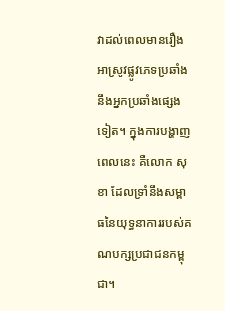វាដល់ពេលមានរឿងអាស្រូវផ្លូវភេទប្រឆាំងនឹងអ្នកប្រឆាំងផ្សេងទៀត។ ក្នុងការបង្ហាញពេលនេះ គឺលោក សុខា ដែលទ្រាំនឹងសម្ពាធនៃយុទ្ធនាការរបស់គណបក្សប្រជាជនកម្ពុជា។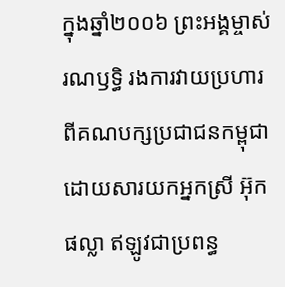ក្នុងឆ្នាំ២០០៦ ព្រះអង្គម្ចាស់ រណឫទ្ធិ រងការវាយប្រហារពីគណបក្សប្រជាជនកម្ពុជា ដោយសារយកអ្នកស្រី អ៊ុក ផល្លា ឥឡូវជាប្រពន្ធ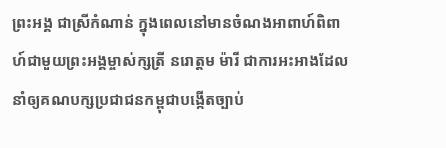ព្រះអង្គ ជាស្រីកំណាន់ ក្នុងពេលនៅមានចំណងអាពាហ៍ពិពាហ៍ជាមួយព្រះអង្គម្ចាស់ក្សត្រី នរោត្តម ម៉ារី ជាការអះអាងដែលនាំឲ្យគណបក្សប្រជាជនកម្ពុជាបង្កើតច្បាប់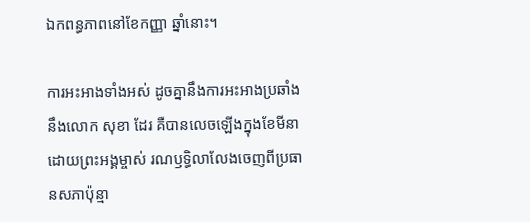ឯកពន្ធភាពនៅខែកញ្ញា ឆ្នាំនោះ។

ការអះអាងទាំងអស់ ដូចគ្នានឹងការអះអាងប្រឆាំងនឹងលោក សុខា ដែរ គឺបានលេចឡើងក្នុងខែមីនា ដោយព្រះអង្គម្ចាស់ រណឫទ្ធិលាលែងចេញពីប្រធានសភាប៉ុន្មា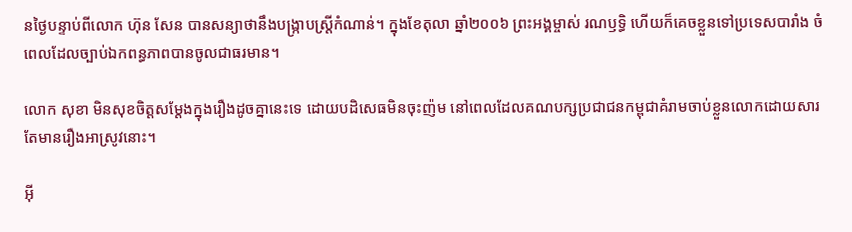នថ្ងៃបន្ទាប់ពីលោក ហ៊ុន សែន បានសន្យាថានឹងបង្ក្រាបស្ត្រីកំណាន់។ ក្នុងខែតុលា ឆ្នាំ២០០៦ ព្រះអង្គម្ចាស់ រណឫទ្ធិ ហើយក៏គេចខ្លួនទៅប្រទេសបារាំង ចំពេលដែលច្បាប់ឯកពន្ធភាពបានចូលជាធរមាន។

លោក សុខា មិនសុខចិត្តសម្តែងក្នុងរឿងដូចគ្នានេះទេ ដោយបដិសេធមិនចុះញ៉ម នៅពេលដែលគណបក្សប្រជាជនកម្ពុជាគំរាមចាប់ខ្លួនលោកដោយសារតែមានរឿងអាស្រូវនោះ។

អ៊ី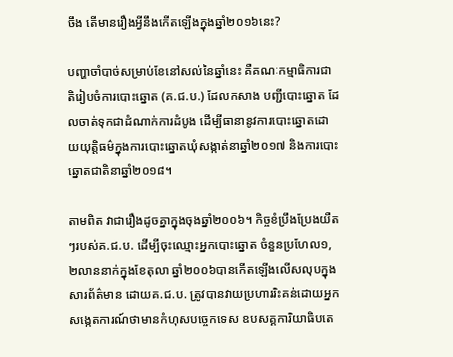ចឹង តើមានរឿងអ្វីនឹងកើតឡើងក្នុងឆ្នាំ២០១៦នេះ?

បញ្ហាចាំបាច់សម្រាប់ខែនៅសល់នៃឆ្នាំនេះ គឺគណៈកម្មាធិការជាតិរៀបចំការបោះឆ្នោត (គ.ជ.ប.) ដែលកសាង បញ្ជីបោះឆ្នោត ដែលចាត់ទុកជាដំណាក់ការដំបូង ដើម្បីធានានូវការបោះឆ្នោតដោយយុត្តិធម៌ក្នុងការបោះឆ្នោតឃុំសង្កាត់នាឆ្នាំ២០១៧ និងការបោះឆ្នោតជាតិនាឆ្នាំ២០១៨។

តាមពិត វាជារឿងដូចគ្នាក្នុងចុងឆ្នាំ២០០៦។ កិច្ចខំប្រឹងប្រែងយឺតៗរបស់គ.ជ.ប. ដើម្បីចុះឈ្មោះអ្នកបោះឆ្នោត ចំនួនប្រហែល១,២លាននាក់ក្នុងខែតុលា ឆ្នាំ២០០៦បានកើតឡើងលើសលុបក្នុងសារព័ត៌មាន ដោយគ.ជ.ប. ត្រូវបានវាយប្រហាររិះគន់ដោយអ្នកសង្កេតការណ៍ថាមានកំហុសបច្ចេកទេស ឧបសគ្គការិយាធិបតេ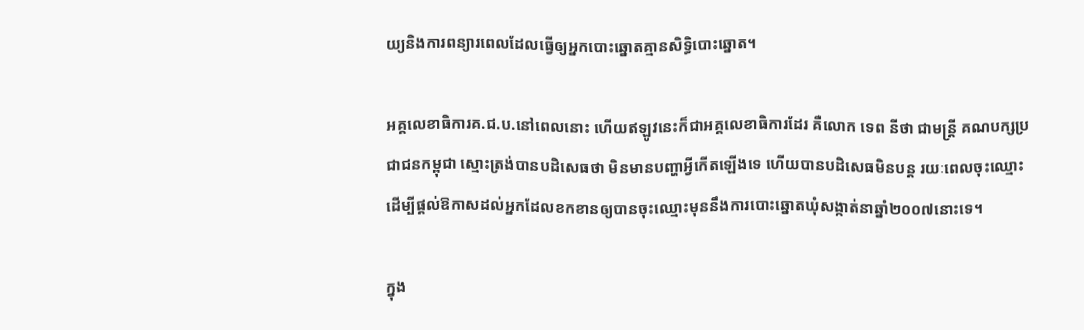យ្យនិងការពន្យារពេលដែលធ្វើឲ្យអ្នកបោះឆ្នោតគ្មានសិទ្ធិបោះឆ្នោត។

អគ្គលេខាធិការគ.ជ.ប.នៅពេលនោះ ហើយឥឡូវនេះក៏ជាអគ្គលេខាធិការដែរ គឺលោក ទេព នីថា ជាមន្ត្រី គណបក្សប្រជាជនកម្ពុជា ស្មោះត្រង់បានបដិសេធថា មិនមានបញ្ហាអ្វីកើតឡើងទេ ហើយបានបដិសេធមិនបន្ត រយៈពេលចុះឈ្មោះ ដើម្បីផ្តល់ឱកាសដល់អ្នកដែលខកខានឲ្យបានចុះឈ្មោះមុននឹងការបោះឆ្នោតឃុំសង្កាត់នាឆ្នាំ២០០៧នោះទេ។

ក្នុង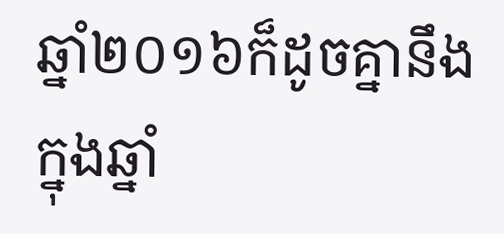ឆ្នាំ២០១៦ក៏ដូចគ្នានឹងក្នុងឆ្នាំ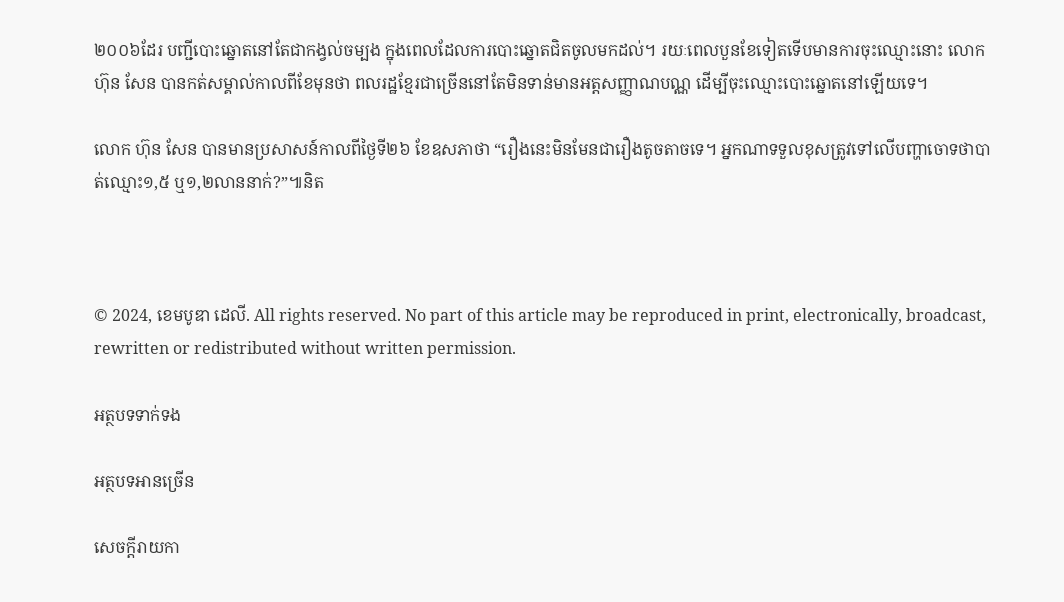២០០៦ដែរ បញ្ជីបោះឆ្នោតនៅតែជាកង្វល់ចម្បង ក្នុងពេលដែលការបោះឆ្នោតជិតចូលមកដល់។ រយៈពេលបួនខែទៀតទើបមានការចុះឈ្មោះនោះ លោក ហ៊ុន សែន បានកត់សម្គាល់កាលពីខែមុនថា ពលរដ្ឋខ្មែរជាច្រើននៅតែមិនទាន់មានអត្តសញ្ញាណបណ្ណ ដើម្បីចុះឈ្មោះបោះឆ្នោតនៅឡើយទេ។

លោក ហ៊ុន សែន បានមានប្រសាសន៍កាលពីថ្ងៃទី២៦ ខែឧសភាថា “រឿងនេះមិនមែនជារឿងតូចតាចទេ។ អ្នកណាទទួលខុសត្រូវទៅលើបញ្ហាចោទថាបាត់ឈ្មោះ១,៥ ឬ១,២លាននាក់?”៕និត



© 2024, ខេមបូឌា ដេលី. All rights reserved. No part of this article may be reproduced in print, electronically, broadcast, rewritten or redistributed without written permission.

អត្ថបទទាក់ទង

អត្ថបទអានច្រើន

សេចក្ដីរាយកា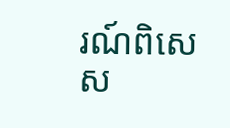រណ៍ពិសេស